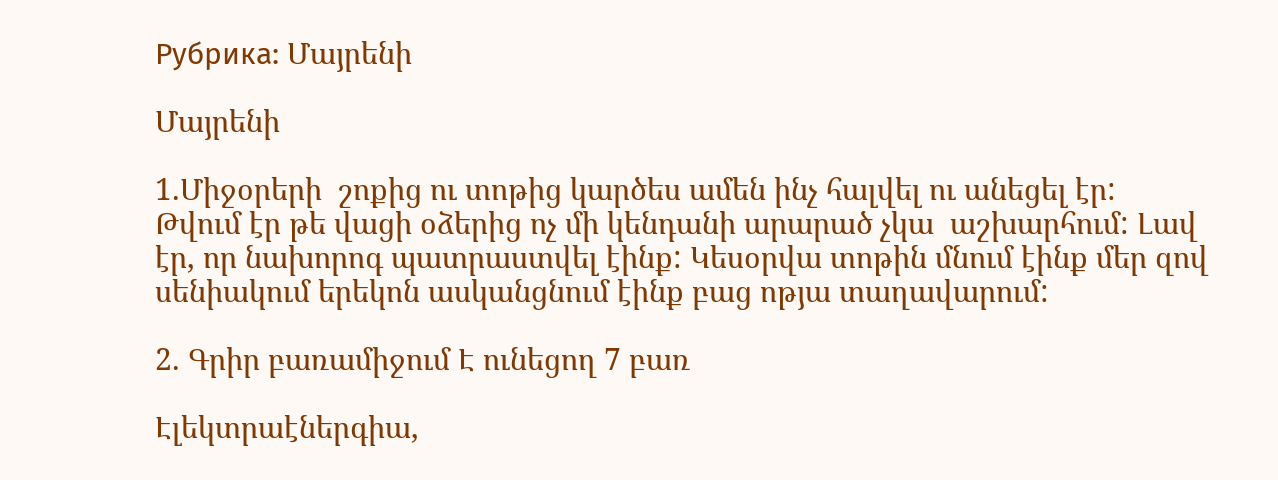Рубрика: Մայրենի

Մայրենի

1.Միջօրերի  շոքից ու տոթից կարծես ամեն ինչ հալվել ու անեցել էր: Թվում էր թե վացի օձերից ոչ մի կենդանի արարած չկա  աշխարհում: Լավ էր, որ նախորոգ պատրաստվել էինք: Կեսօրվա տոթին մնում էինք մեր զով սենիակում երեկոն ասկանցնում էինք բաց ոթյա տաղավարում:

2. Գրիր բառամիջում Է ունեցող 7 բառ

Էլեկտրաէներգիա,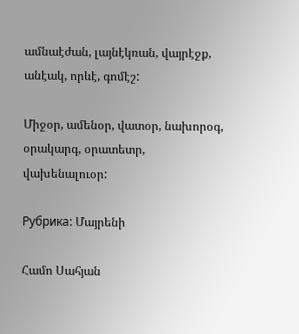ամնաէժան, լայնէկռան, վայրէջք, անէակ, որևէ, գոմէշ:

Միջօր, ամենօր, վատօր, նախորօգ, օրակարգ, օրատետր, վախենալուօր:

Рубрика: Մայրենի

Համո Սահյան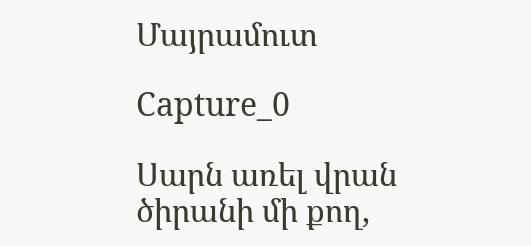Մայրամուտ

Capture_0

Սարն առել վրան ծիրանի մի քող,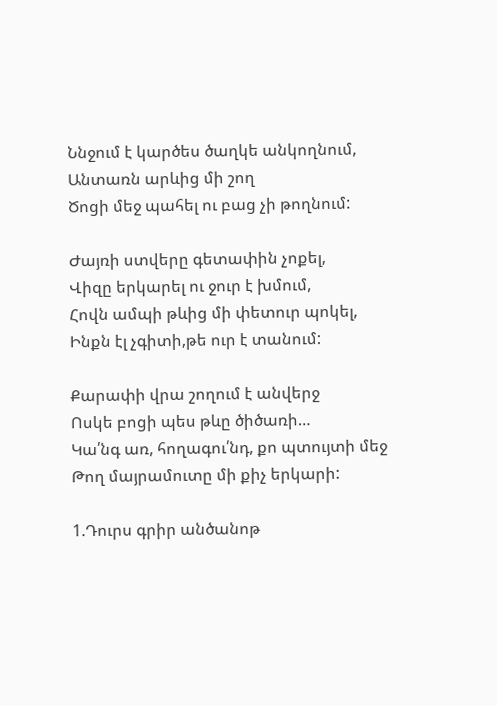Ննջում է կարծես ծաղկե անկողնում,
Անտառն արևից մի շող
Ծոցի մեջ պահել ու բաց չի թողնում:

Ժայռի ստվերը գետափին չոքել,
Վիզը երկարել ու ջուր է խմում,
Հովն ամպի թևից մի փետուր պոկել,
Ինքն էլ չգիտի,թե ուր է տանում:

Քարափի վրա շողում է անվերջ
Ոսկե բոցի պես թևը ծիծառի…
Կա՛նգ առ, հողագու՛նդ, քո պտույտի մեջ
Թող մայրամուտը մի քիչ երկարի:

1.Դուրս գրիր անծանոթ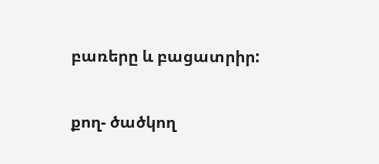բառերը և բացատրիր:

քող- ծածկող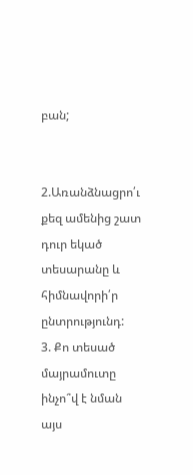բան;


2.Առանձնացրո՛ւ քեզ ամենից շատ դուր եկած տեսարանը և հիմնավորի՛ր ընտրությունդ:
3. Քո տեսած մայրամուտը ինչո՞վ է նման այս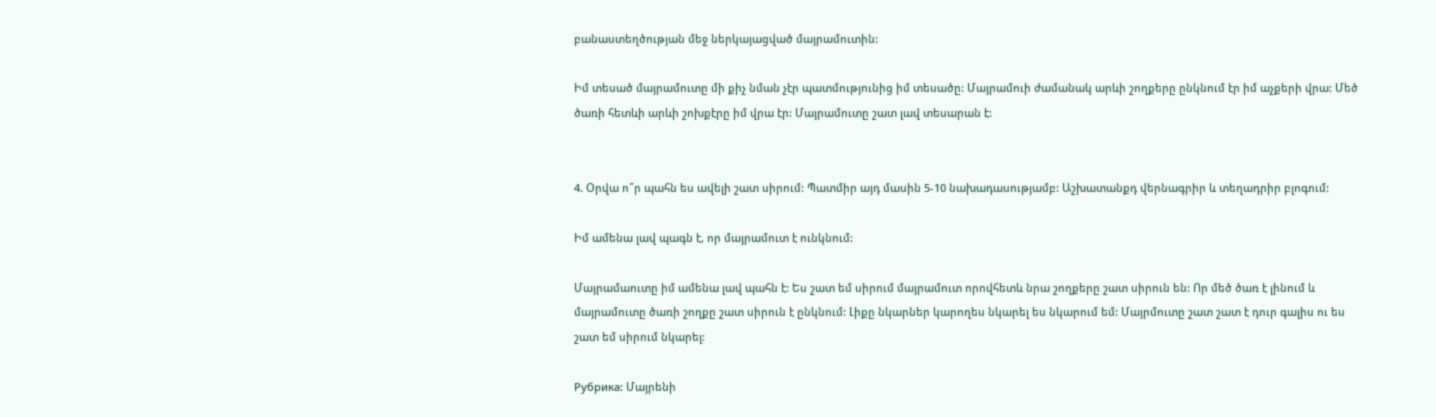բանաստեղծության մեջ ներկայացված մայրամուտին:

Իմ տեսած մայրամուտը մի քիչ նման չէր պատմությունից իմ տեսածը: Մայրամուի ժամանակ արևի շողքերը ընկնում էր իմ աչքերի վրա: Մեծ ծառի հետևի արևի շոխքէրը իմ վրա էր: Մայրամուտը շատ լավ տեսարան է:


4. Օրվա ո՞ր պահն ես ավելի շատ սիրում: Պատմիր այդ մասին 5-10 նախադասությամբ: Աշխատանքդ վերնագրիր և տեղադրիր բլոգում:

Իմ ամենա լավ պագն է, որ մայրամուտ է ունկնում:

Մայրամաուտը իմ ամենա լավ պահն է: Ես շատ եմ սիրում մայրամուտ որովհետև նրա շողքերը շատ սիրուն են: Որ մեծ ծառ է լինում և մայրամուտը ծառի շողքը շատ սիրուն է ընկնում: Լիքը նկարներ կարողես նկարել ես նկարում եմ: Մայրմուտը շատ շատ է դուր գալիս ու ես շատ եմ սիրում նկարել:

Рубрика: Մայրենի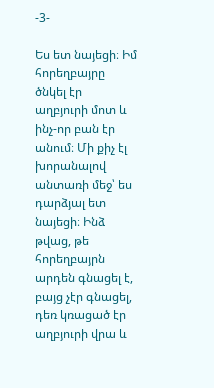-3-

Ես ետ նայեցի։ Իմ հորեղբայրը ծնկել էր աղբյուրի մոտ և ինչ-որ բան էր անում։ Մի քիչ էլ խորանալով անտառի մեջ՝ ես դարձյալ ետ նայեցի։ Ինձ թվաց, թե հորեղբայրն արդեն գնացել է, բայց չէր գնացել, դեռ կռացած էր աղբյուրի վրա և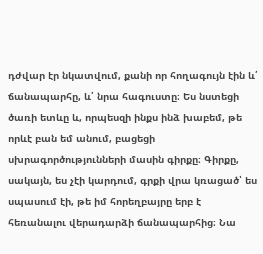դժվար էր նկատվում, քանի որ հողագույն էին և՛ ճանապարհը, և՛ նրա հագուստը։ Ես նստեցի ծառի ետևը և, որպեսզի ինքս ինձ խաբեմ, թե որևէ բան եմ անում, բացեցի սխրագործությունների մասին գիրքը։ Գիրքը, սակայն, ես չէի կարդում, գրքի վրա կռացած՝ ես սպասում էի, թե իմ հորեղբայրը երբ է հեռանալու վերադարձի ճանապարհից։ Նա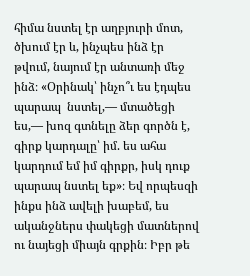հիմա նստել էր աղբյուրի մոտ, ծխում էր և, ինչպես ինձ էր թվում, նայում էր անտառի մեջ ինձ։ «Օրինակ՝ ինչո՞ւ ես էդպես պարապ  նստել,— մտածեցի ես,— խոզ գտնելը ձեր գործն է, գիրք կարդալը՝ իմ. ես ահա կարդում եմ իմ գիրքր, իսկ դուք պարապ նստել եք»։ Եվ որպեսզի ինքս ինձ ավելի խաբեմ, ես ականջներս փակեցի մատներով ու նայեցի միայն գրքին։ Իբր թե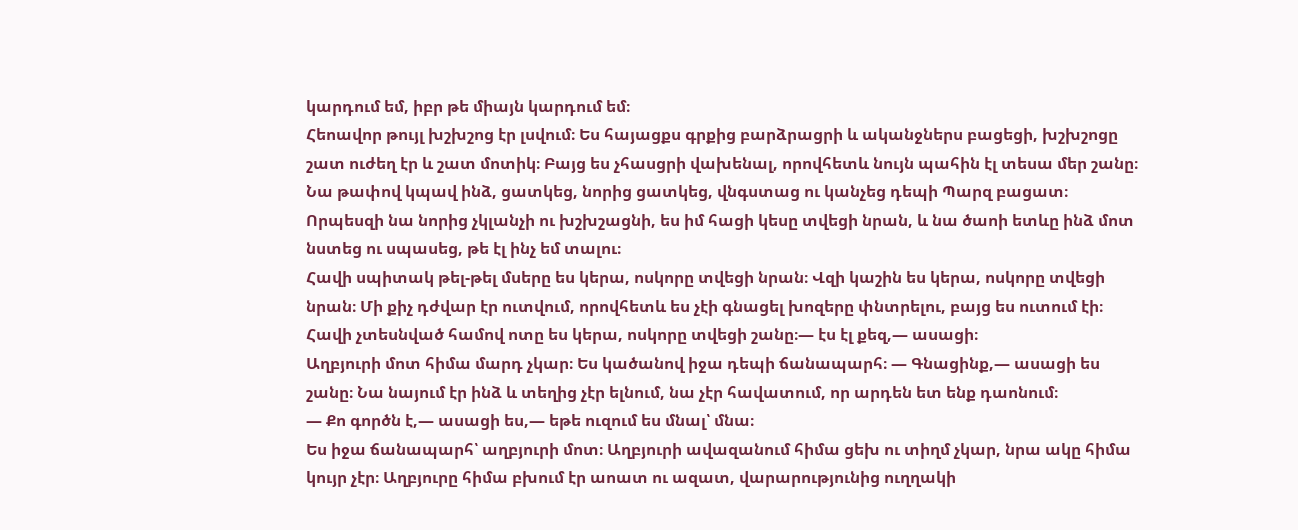կարդում եմ, իբր թե միայն կարդում եմ։
Հեոավոր թույլ խշխշոց էր լսվում։ Ես հայացքս գրքից բարձրացրի և ականջներս բացեցի, խշխշոցը շատ ուժեղ էր և շատ մոտիկ։ Բայց ես չհասցրի վախենալ, որովհետև նույն պահին էլ տեսա մեր շանը։ Նա թափով կպավ ինձ, ցատկեց, նորից ցատկեց, վնգստաց ու կանչեց դեպի Պարզ բացատ։ Որպեսզի նա նորից չկլանչի ու խշխշացնի, ես իմ հացի կեսը տվեցի նրան, և նա ծաոի ետևը ինձ մոտ նստեց ու սպասեց, թե էլ ինչ եմ տալու։
Հավի սպիտակ թել-թել մսերը ես կերա, ոսկորը տվեցի նրան։ Վզի կաշին ես կերա, ոսկորը տվեցի նրան։ Մի քիչ դժվար էր ուտվում, որովհետև ես չէի գնացել խոզերը փնտրելու, բայց ես ուտում էի։ Հավի չտեսնված համով ոտը ես կերա, ոսկորը տվեցի շանը։— էս էլ քեզ,— ասացի։
Աղբյուրի մոտ հիմա մարդ չկար։ Ես կածանով իջա դեպի ճանապարհ։ — Գնացինք,— ասացի ես շանը։ Նա նայում էր ինձ և տեղից չէր ելնում, նա չէր հավատում, որ արդեն ետ ենք դաոնում։
— Քո գործն է,— ասացի ես,— եթե ուզում ես մնալ՝ մնա։
Ես իջա ճանապարհ՝ աղբյուրի մոտ։ Աղբյուրի ավազանում հիմա ցեխ ու տիղմ չկար, նրա ակը հիմա կույր չէր։ Աղբյուրը հիմա բխում էր աոատ ու ազատ, վարարությունից ուղղակի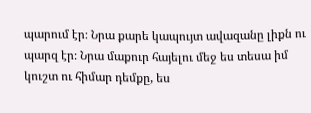պարում էր։ Նրա քարե կապույտ ավազանը լիքն ու պարզ էր։ Նրա մաքուր հայելու մեջ ես տեսա իմ կուշտ ու հիմար դեմքը, ես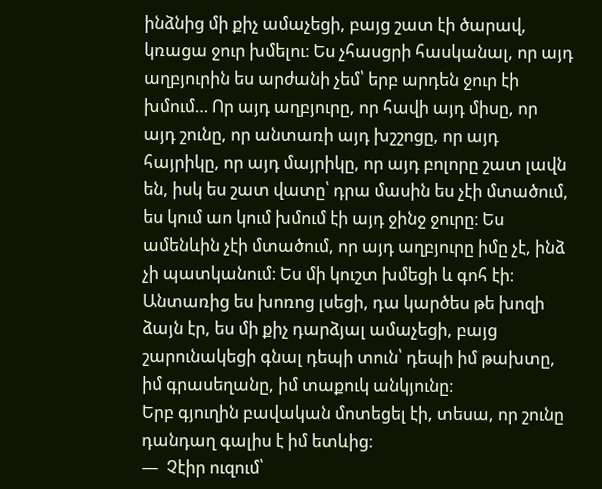ինձնից մի քիչ ամաչեցի, բայց շատ էի ծարավ, կռացա ջուր խմելու։ Ես չհասցրի հասկանալ, որ այդ աղբյուրին ես արժանի չեմ՝ երբ արդեն ջուր էի խմում… Որ այդ աղբյուրը, որ հավի այդ միսը, որ այդ շունը, որ անտառի այդ խշշոցը, որ այդ հայրիկը, որ այդ մայրիկը, որ այդ բոլորը շատ լավն են, իսկ ես շատ վատը՝ դրա մասին ես չէի մտածում, ես կում աո կում խմում էի այդ ջինջ ջուրը։ Ես ամենևին չէի մտածում, որ այդ աղբյուրը իմը չէ, ինձ չի պատկանում։ Ես մի կուշտ խմեցի և գոհ էի։
Անտառից ես խոռոց լսեցի, դա կարծես թե խոզի ձայն էր, ես մի քիչ դարձյալ ամաչեցի, բայց շարունակեցի գնալ դեպի տուն՝ դեպի իմ թախտը, իմ գրասեղանը, իմ տաքուկ անկյունը։
Երբ գյուղին բավական մոտեցել էի, տեսա, որ շունը դանդաղ գալիս է իմ ետևից։
—  Չէիր ուզում՝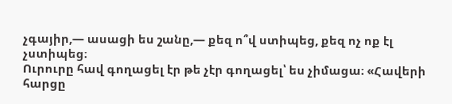չգայիր,— ասացի ես շանը,— քեզ ո՞վ ստիպեց, քեզ ոչ ոք էլ չստիպեց։
Ուրուրը հավ գողացել էր թե չէր գողացել՝ ես չիմացա։ «Հավերի հարցը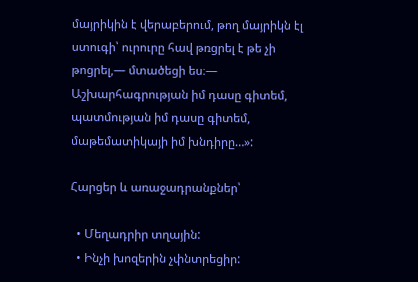մայրիկին է վերաբերում, թող մայրիկն էլ ստուգի՝ ուրուրը հավ թռցրել է թե չի թոցրել,— մտածեցի ես։— Աշխարհագրության իմ դասը գիտեմ, պատմության իմ դասը գիտեմ, մաթեմատիկայի իմ խնդիրը…»:

Հարցեր և առաջադրանքներ՝

  • Մեղադրիր տղային:
  • Ինչի խոզերին չփնտրեցիր: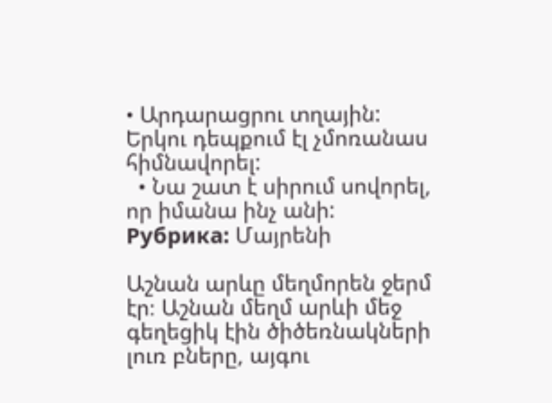• Արդարացրու տղային: Երկու դեպքում էլ չմոռանաս հիմնավորել:
  • Նա շատ է սիրում սովորել, որ իմանա ինչ անի:
Рубрика: Մայրենի

Աշնան արևը մեղմորեն ջերմ էր։ Աշնան մեղմ արևի մեջ գեղեցիկ էին ծիծեռնակների լուռ բները, այգու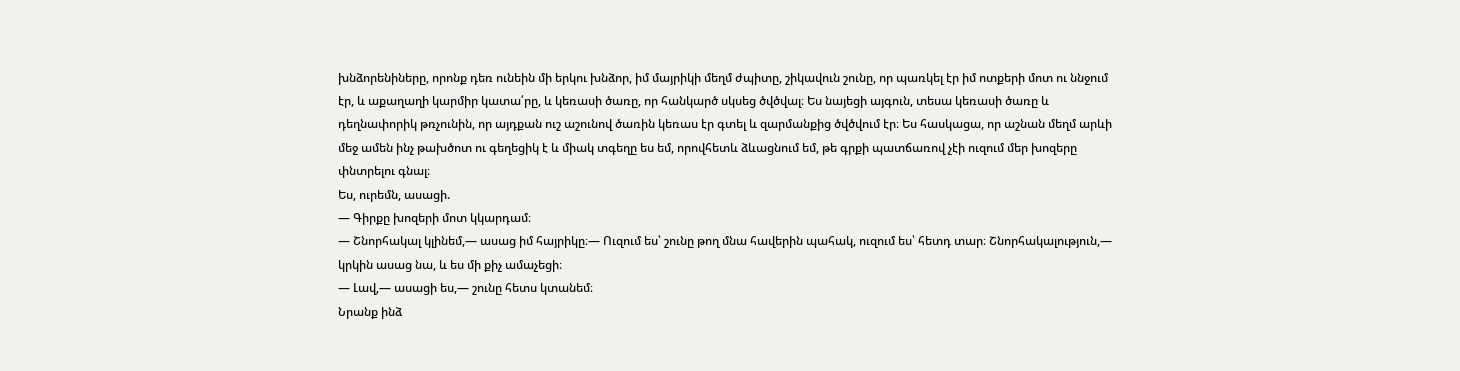խնձորենիները, որոնք դեռ ունեին մի երկու խնձոր, իմ մայրիկի մեղմ ժպիտը, շիկավուն շունը, որ պառկել էր իմ ոտքերի մոտ ու ննջում էր, և աքաղաղի կարմիր կատա՛րը, և կեռասի ծառը, որ հանկարծ սկսեց ծվծվալ։ Ես նայեցի այգուն, տեսա կեռասի ծառը և դեղնափորիկ թռչունին, որ այդքան ուշ աշունով ծառին կեռաս էր գտել և զարմանքից ծվծվում էր։ Ես հասկացա, որ աշնան մեղմ արևի մեջ ամեն ինչ թախծոտ ու գեղեցիկ է և միակ տգեղը ես եմ, որովհետև ձևացնում եմ, թե գրքի պատճառով չէի ուզում մեր խոզերը փնտրելու գնալ։
Ես, ուրեմն, ասացի.
— Գիրքը խոզերի մոտ կկարդամ։
— Շնորհակալ կլինեմ,— ասաց իմ հայրիկը։— Ուզում ես՝ շունը թող մնա հավերին պահակ, ուզում ես՝ հետդ տար։ Շնորհակալություն,— կրկին ասաց նա, և ես մի քիչ ամաչեցի։
— Լավ,— ասացի ես,— շունը հետս կտանեմ։
Նրանք ինձ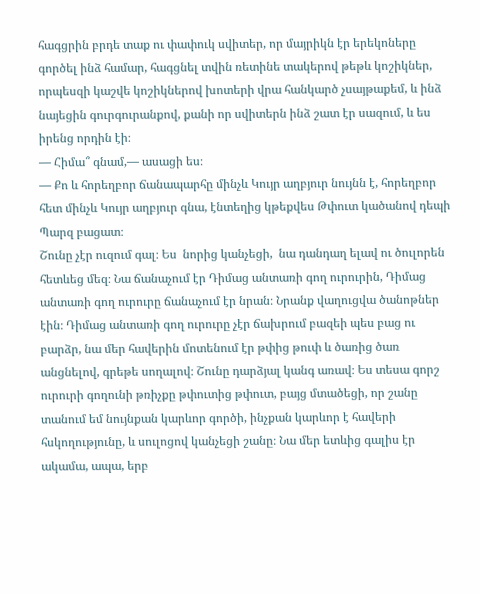հագցրին բրդե տաք ու փափուկ սվիտեր, որ մայրիկն էր երեկոները գործել ինձ համար, հագցնել տվին ռետինե տակերով թեթև կոշիկներ, որպեսզի կաշվե կոշիկներով խոտերի վրա հանկարծ չսայթաքեմ, և ինձ նայեցին գուրգուրանքով, քանի որ սվիտերն ինձ շատ էր սազում, և ես իրենց որդին էի։
— Հիմա՞ գնամ,— ասացի ես։
— Քո և հորեղբոր ճանապարհը մինչև Կույր աղբյուր նույնն է, հորեղբոր հետ մինչև Կույր աղբյուր գնա, էնտեղից կթեքվես Թփուտ կածանով դեպի Պարզ բացատ։
Շունը չէր ուզում գալ։ Ես  նորից կանչեցի,  նա դանդաղ ելավ ու ծուլորեն հետևեց մեզ։ Նա ճանաչում էր Դիմաց անտառի գող ուրուրին, Դիմաց անտառի գող ուրուրը ճանաչում էր նրան։ Նրանք վաղուցվա ծանոթներ էին։ Դիմաց անտառի գող ուրուրը չէր ճախրում բազեի պես բաց ու բարձր, նա մեր հավերին մոտենում էր թփից թուփ և ծառից ծառ անցնելով, գրեթե սողալով։ Շունը դարձյալ կանգ առավ։ Ես տեսա գորշ ուրուրի գողունի թռիչքը թփուտից թփուտ, բայց մտածեցի, որ շանը տանում եմ նույնքան կարևոր գործի, ինչքան կարևոր է հավերի հսկողությունը, և սուլոցով կանչեցի շանը։ Նա մեր ետևից գալիս էր ակամա, ապա, երբ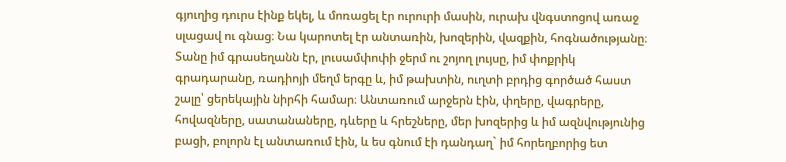գյուղից դուրս էինք եկել, և մոռացել էր ուրուրի մասին, ուրախ վնգստոցով առաջ սլացավ ու գնաց։ Նա կարոտել էր անտառին, խոզերին, վազքին, հոգնածությանը։
Տանը իմ գրասեղանն էր, լուսամփոփի ջերմ ու շոյող լույսը, իմ փոքրիկ գրադարանը, ռադիոյի մեղմ երգը և, իմ թախտին, ուղտի բրդից գործած հաստ շալը՝ ցերեկային նիրհի համար։ Անտառում արջերն էին, փղերը, վագրերը, հովազները, սատանաները, դևերը և հրեշները, մեր խոզերից և իմ ազնվությունից բացի, բոլորն էլ անտառում էին, և ես գնում էի դանդաղ` իմ հորեղբորից ետ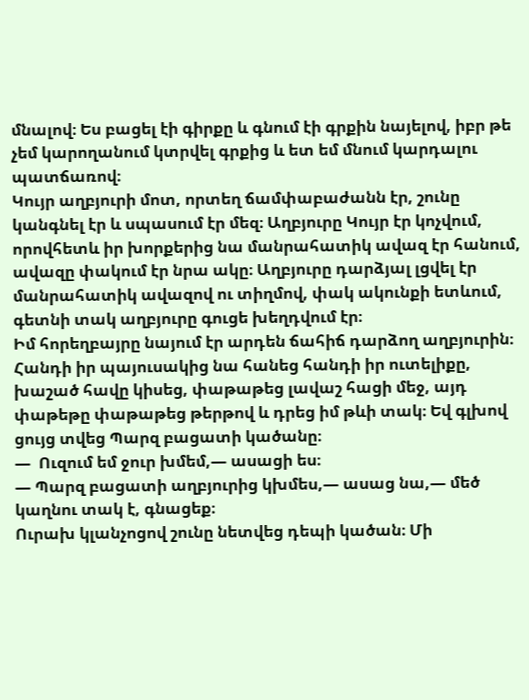մնալով։ Ես բացել էի գիրքը և գնում էի գրքին նայելով, իբր թե չեմ կարողանում կտրվել գրքից և ետ եմ մնում կարդալու պատճառով։
Կույր աղբյուրի մոտ, որտեղ ճամփաբաժանն էր, շունը կանգնել էր և սպասում էր մեզ։ Աղբյուրը Կույր էր կոչվում, որովհետև իր խորքերից նա մանրահատիկ ավազ էր հանում, ավազը փակում էր նրա ակը։ Աղբյուրը դարձյալ լցվել էր մանրահատիկ ավազով ու տիղմով, փակ ակունքի ետևում, գետնի տակ աղբյուրը գուցե խեղդվում էր։
Իմ հորեղբայրը նայում էր արդեն ճահիճ դարձող աղբյուրին։ Հանդի իր պայուսակից նա հանեց հանդի իր ուտելիքը, խաշած հավը կիսեց, փաթաթեց լավաշ հացի մեջ, այդ փաթեթը փաթաթեց թերթով և դրեց իմ թևի տակ։ Եվ գլխով ցույց տվեց Պարզ բացատի կածանը։
—  Ուզում եմ ջուր խմեմ,— ասացի ես։
— Պարզ բացատի աղբյուրից կխմես,— ասաց նա,— մեծ կաղնու տակ է, գնացեք։
Ուրախ կլանչոցով շունը նետվեց դեպի կածան։ Մի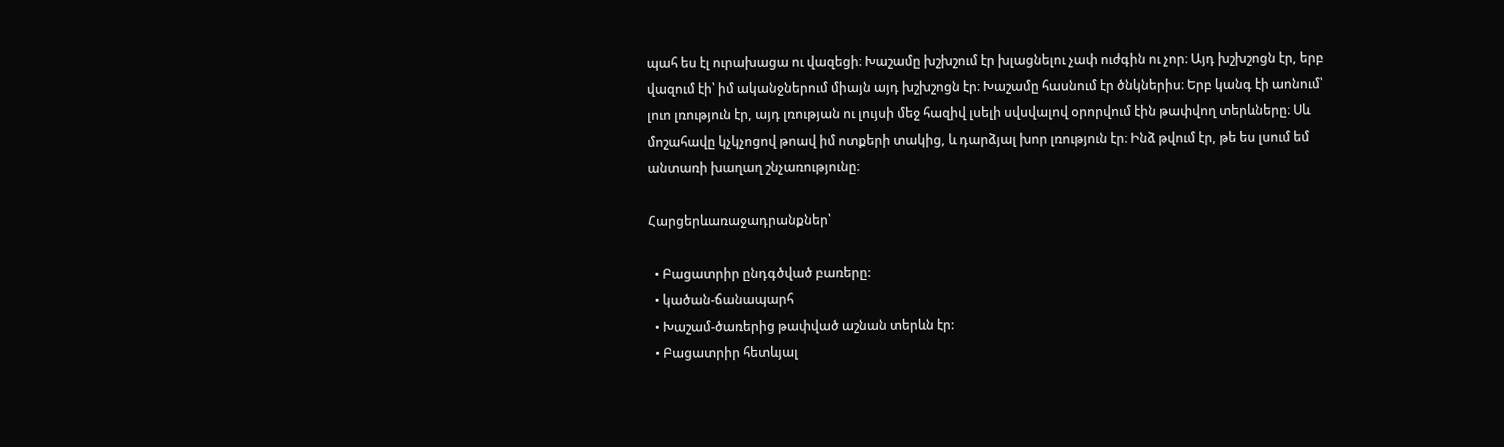պահ ես էլ ուրախացա ու վազեցի։ Խաշամը խշխշում էր խլացնելու չափ ուժգին ու չոր։ Այդ խշխշոցն էր, երբ վազում էի՝ իմ ականջներում միայն այդ խշխշոցն էր։ Խաշամը հասնում էր ծնկներիս։ Երբ կանգ էի աոնում՝ լուո լռություն էր, այդ լռության ու լույսի մեջ հազիվ լսելի սվսվալով օրորվում էին թափվող տերևները։ Սև մոշահավը կչկչոցով թոավ իմ ոտքերի տակից, և դարձյալ խոր լռություն էր։ Ինձ թվում էր, թե ես լսում եմ անտառի խաղաղ շնչառությունը։

Հարցերևառաջադրանքներ՝

  • Բացատրիր ընդգծված բառերը:
  • կածան-ճանապարհ
  • Խաշամ-ծառերից թափված աշնան տերևն էր:
  • Բացատրիր հետևյալ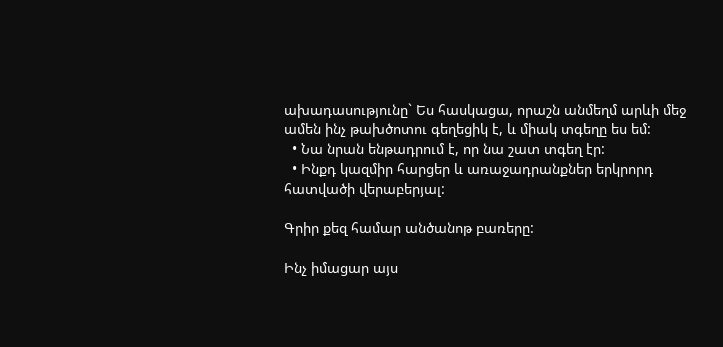ախադասությունը` Ես հասկացա, որաշն անմեղմ արևի մեջ ամեն ինչ թախծոտու գեղեցիկ է, և միակ տգեղը ես եմ:
  • Նա նրան ենթադրում է, որ նա շատ տգեղ էր:
  • Ինքդ կազմիր հարցեր և առաջադրանքներ երկրորդ հատվածի վերաբերյալ:

Գրիր քեզ համար անծանոթ բառերը:

Ինչ իմացար այս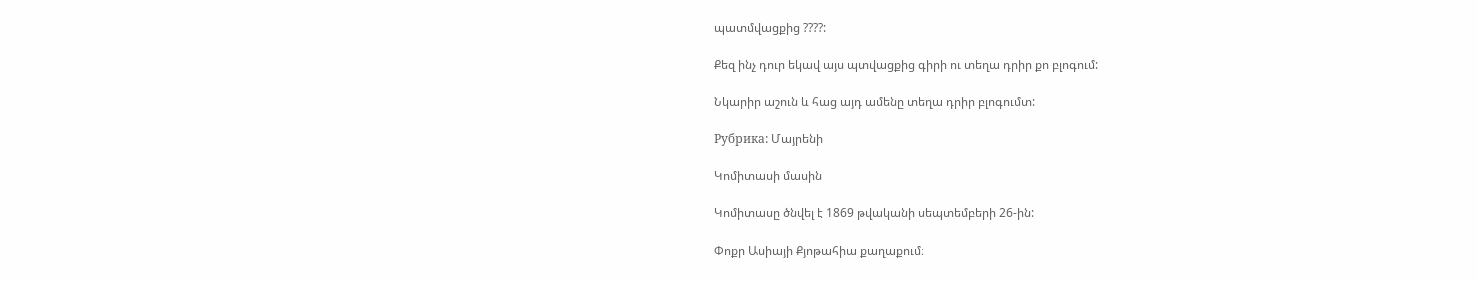պատմվացքից ????:

Քեզ ինչ դուր եկավ այս պտվացքից գիրի ու տեղա դրիր քո բլոգում:

Նկարիր աշուն և հաց այդ ամենը տեղա դրիր բլոգումտ:

Рубрика: Մայրենի

Կոմիտասի մասին

Կոմիտասը ծնվել է 1869 թվականի սեպտեմբերի 26-ին:

Փոքր Ասիայի Քյոթահիա քաղաքում։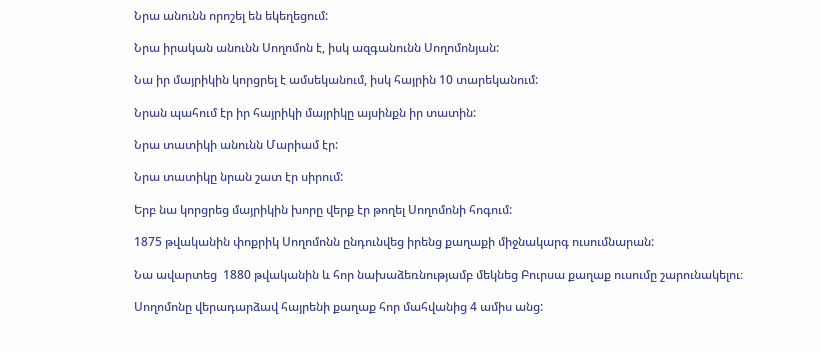Նրա անունն որոշել են եկեղեցում:

Նրա իրական անունն Սողոմոն է, իսկ ազգանունն Սողոմոնյան:

Նա իր մայրիկին կորցրել է ամսեկանում, իսկ հայրին 10 տարեկանում:

Նրան պահում էր իր հայրիկի մայրիկը այսինքն իր տատին:

Նրա տատիկի անունն Մարիամ էր:

Նրա տատիկը նրան շատ էր սիրում:

Երբ նա կորցրեց մայրիկին խորը վերք էր թողել Սողոմոնի հոգում:

1875 թվականին փոքրիկ Սողոմոնն ընդունվեց իրենց քաղաքի միջնակարգ ուսումնարան:

Նա ավարտեց  1880 թվականին և հոր նախաձեռնությամբ մեկնեց Բուրսա քաղաք ուսումը շարունակելու։

Սողոմոնը վերադարձավ հայրենի քաղաք հոր մահվանից 4 ամիս անց: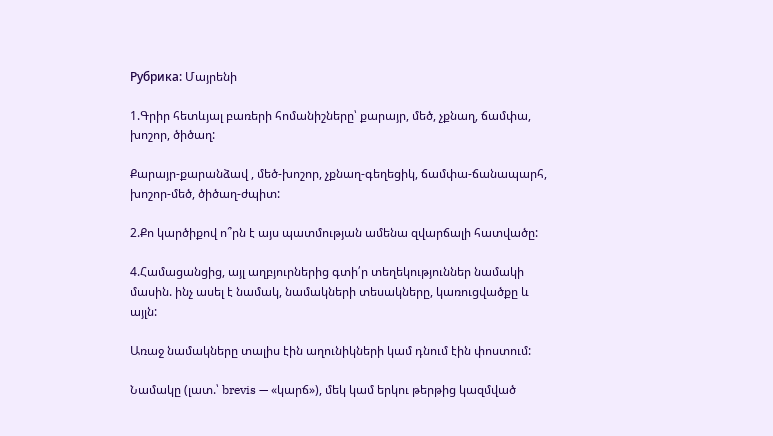Рубрика: Մայրենի

1.Գրիր հետևյալ բառերի հոմանիշները՝ քարայր, մեծ, չքնաղ, ճամփա, խոշոր, ծիծաղ:

Քարայր-քարանձավ , մեծ-խոշոր, չքնաղ-գեղեցիկ, ճամփա-ճանապարհ, խոշոր-մեծ, ծիծաղ-ժպիտ:

2.Քո կարծիքով ո՞րն է այս պատմության ամենա զվարճալի հատվածը:

4.Համացանցից, այլ աղբյուրներից գտի՛ր տեղեկություններ նամակի մասին. ինչ ասել է նամակ, նամակների տեսակները, կառուցվածքը և այլն:

Առաջ նամակները տալիս էին աղունիկների կամ դնում էին փոստում:

Նամակը (լատ.՝ brevis — «կարճ»), մեկ կամ երկու թերթից կազմված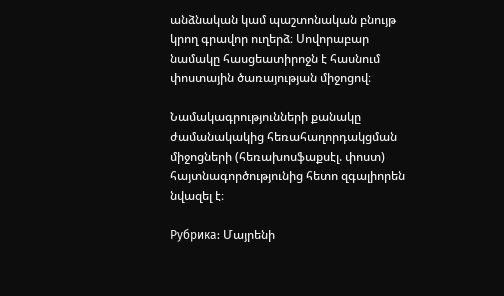անձնական կամ պաշտոնական բնույթ կրող գրավոր ուղերձ։ Սովորաբար նամակը հասցեատիրոջն է հասնում փոստային ծառայության միջոցով։

Նամակագրությունների քանակը ժամանակակից հեռահաղորդակցման միջոցների (հեռախոսֆաքսէլ. փոստ) հայտնագործությունից հետո զգալիորեն նվազել է։

Рубрика: Մայրենի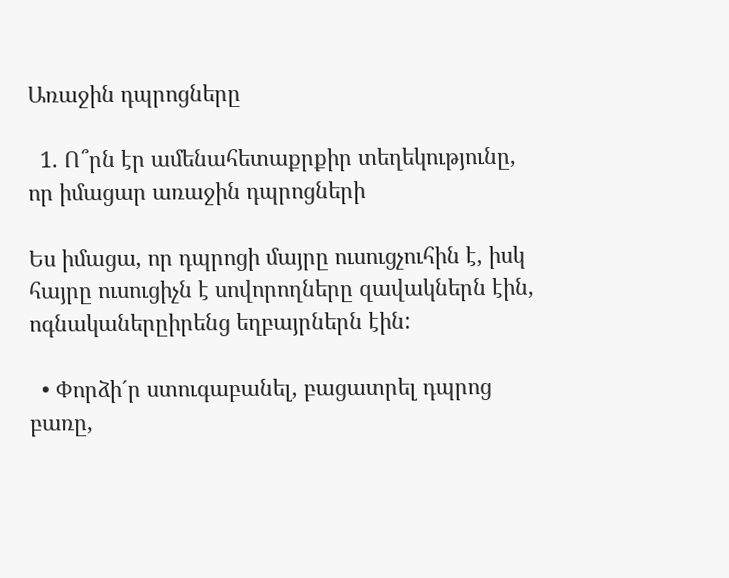Առաջին դպրոցները

  1. Ո՞րն էր ամենահետաքրքիր տեղեկությունը, որ իմացար առաջին դպրոցների

Ես իմացա, որ դպրոցի մայրը ուսուցչուհին է, իսկ հայրը ուսուցիչն է սովորողները զավակներն էին, ոգնականերըիրենց եղբայրներն էին:

  • Փորձի´ր ստուգաբանել, բացատրել դպրոց բառը,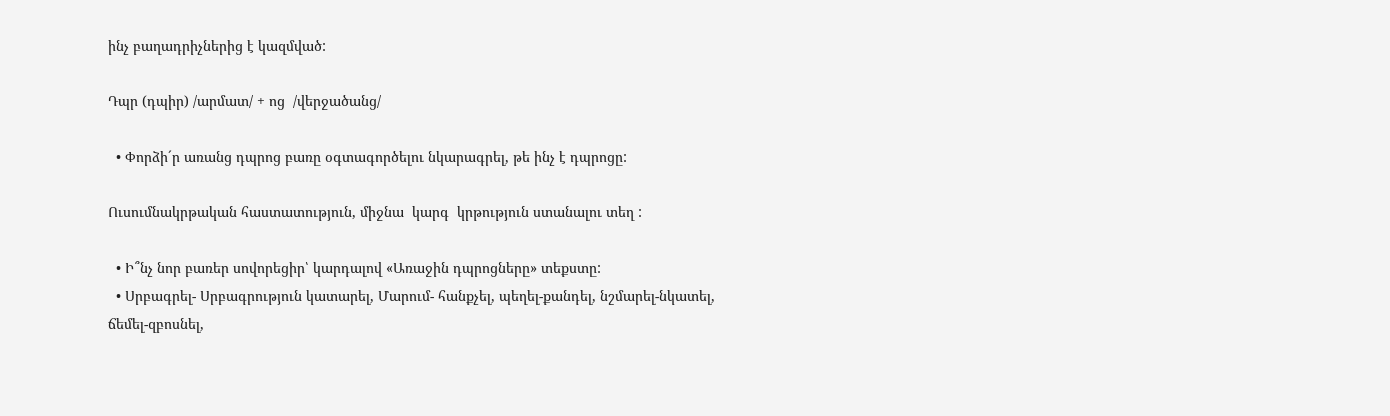ինչ բաղադրիչներից է կազմված:

Դպր (դպիր) /արմատ/ + ոց  /վերջածանց/

  • Փորձի´ր առանց դպրոց բառը օգտագործելու նկարագրել, թե ինչ է դպրոցը:

Ուսումնակրթական հաստատություն, միջնա  կարգ  կրթություն ստանալու տեղ :

  • Ի՞նչ նոր բառեր սովորեցիր՝ կարդալով «Առաջին դպրոցները» տեքստը:
  • Սրբագրել- Սրբագրություն կատարել, Մարում- հանքչել, պեղել-քանդել, նշմարել-նկատել, ճեմել-զբոսնել,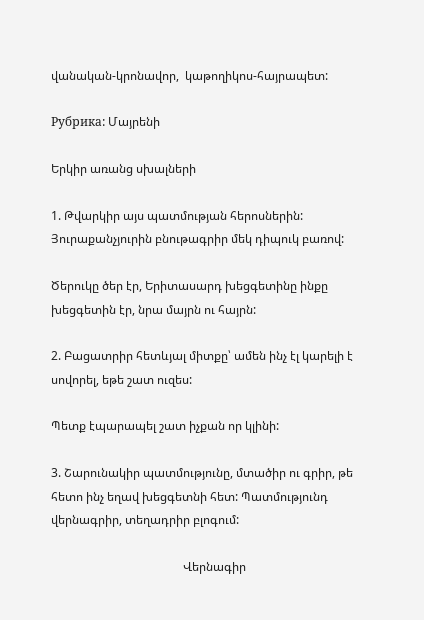վանական-կրոնավոր,  կաթողիկոս-հայրապետ:

Рубрика: Մայրենի

Երկիր առանց սխալների

1. Թվարկիր այս պատմության հերոսներին: Յուրաքանչյուրին բնութագրիր մեկ դիպուկ բառով:

Ծերուկը ծեր էր, Երիտասարդ խեցգետինը ինքը խեցգետին էր, նրա մայրն ու հայրն:

2. Բացատրիր հետևյալ միտքը՝ ամեն ինչ էլ կարելի է սովորել, եթե շատ ուզես:

Պետք էպարապել շատ իչքան որ կլինի:

3. Շարունակիր պատմությունը, մտածիր ու գրիր, թե հետո ինչ եղավ խեցգետնի հետ: Պատմությունդ վերնագրիր, տեղադրիր բլոգում:

                                            Վերնագիր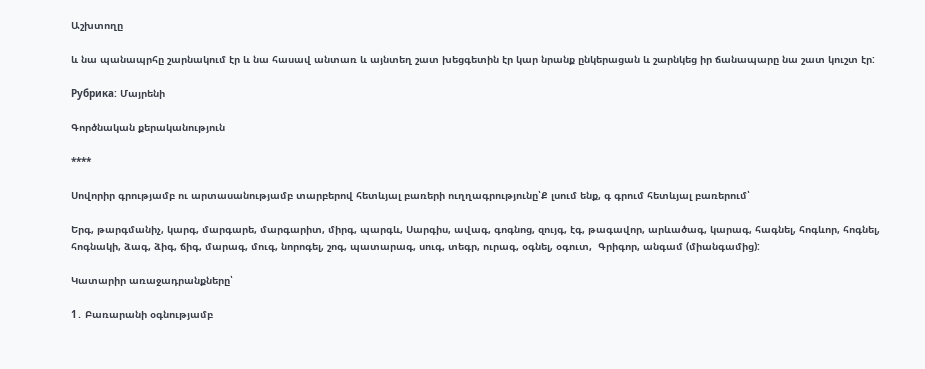Աշխտողը

և նա պանապրհը շարնակում էր և նա հասավ անտառ և այնտեղ շատ խեցգետին էր կար նրանք ընկերացան և շարնկեց իր ճանապարը նա շատ կուշտ էր:

Рубрика: Մայրենի

Գործնական քերականություն

****

Սովորիր գրությամբ ու արտասանությամբ տարբերով հետևյալ բառերի ուղղագրությունը՝Ք լսում ենք, գ գրում հետևյալ բառերում՝

Երգ, թարգմանիչ, կարգ, մարգարե, մարգարիտ, միրգ, պարգև, Սարգիս, ավագ, գոգնոց, զույգ, էգ, թագավոր, արևածագ, կարագ, հագնել, հոգևոր, հոգնել, հոգնակի, ձագ, ձիգ, ճիգ, մարագ, մուգ, նորոգել, շոգ, պատարագ, սուգ, տեգր, ուրագ, օգնել, օգուտ,  Գրիգոր, անգամ (միանգամից):

Կատարիր առաջադրանքները՝

1․ Բառարանի օգնությամբ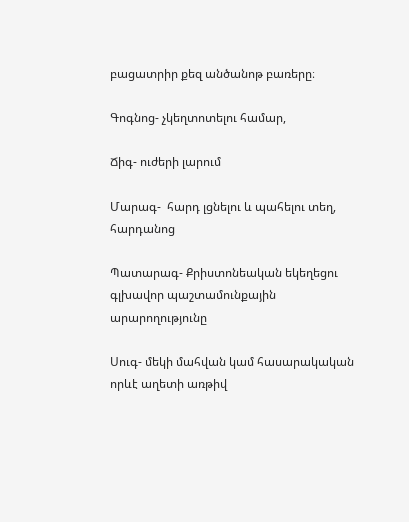բացատրիր քեզ անծանոթ բառերը։

Գոգնոց- չկեղտոտելու համար,

Ճիգ- ուժերի լարում

Մարագ-  հարդ լցնելու և պահելու տեղ, հարդանոց

Պատարագ- Քրիստոնեական եկեղեցու գլխավոր պաշտամունքային արարողությունը

Սուգ- մեկի մահվան կամ հասարակական որևէ աղետի առթիվ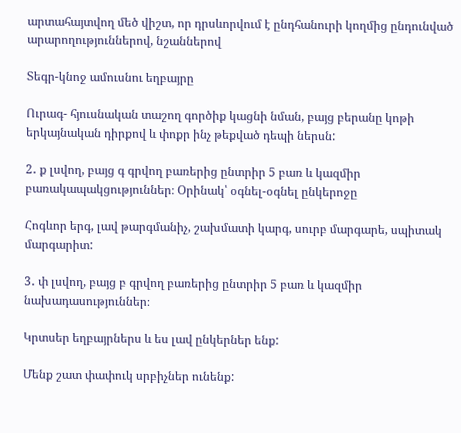արտահայտվող մեծ վիշտ, որ դրսևորվում է ընդհանուրի կողմից ընդունված արարողություններով, նշաններով

Տեգր-կնոջ ամուսնու եղբայրը

Ուրագ- հյուսնական տաշող գործիք կացնի նման, բայց բերանը կոթի երկայնական դիրքով և փոքր ինչ թեքված դեպի ներսն:

2․ ք լսվող, բայց գ գրվող բառերից ընտրիր 5 բառ և կազմիր բառակապակցություններ։ Օրինակ՝ օգնել-օգնել ընկերոջը

Հոգևոր երգ, լավ թարգմանիչ, շախմատի կարգ, սուրբ մարգարե, սպիտակ մարգարիտ:

3․ փ լսվող, բայց բ գրվող բառերից ընտրիր 5 բառ և կազմիր նախադասություններ։

Կրտսեր եղբայրներս և ես լավ ընկերներ ենք:

Մենք շատ փափուկ սրբիչներ ունենք: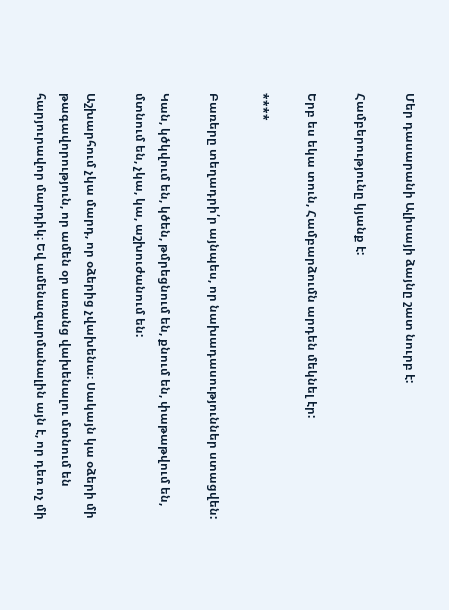Մեր դասարանի Ալիսայի ձայնը շատ նուրբ է:

Համբերությունը կյանք է:

Երբ ես եկա տուն, Համբարձումն արդեն մեկնել էր:

****

Բառերը տեղադրի՛ր այնպես, որ նախադասություններ ստացվեն:

Կան, կծկվում են, կծեն, թմրեցնում են, քնում են, փաթաթվում են, մտնում են, չկա, կա, աշխուժանում են:

Աշխարհում չկա մարդ, որ օձերից չվախենա։ Սակայն կա օձերի մի թագավորություն, որ ամեն օր առանց վախենալու մտնում են հարյուրավոր մարդիկ։ Եվ ամենազարմանալին այն է, որ դեռ ոչ մի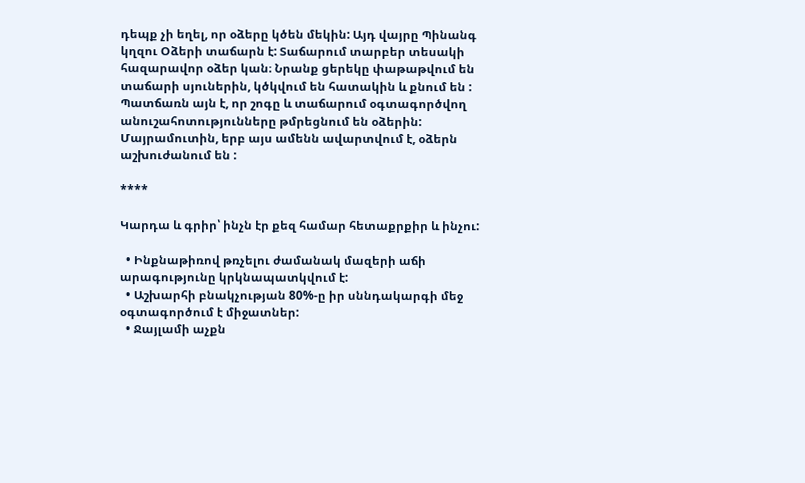դեպք չի եղել, որ օձերը կծեն մեկին: Այդ վայրը Պինանգ կղզու Օձերի տաճարն է: Տաճարում տարբեր տեսակի հազարավոր օձեր կան։ Նրանք ցերեկը փաթաթվում են տաճարի սյուներին, կծկվում են հատակին և քնում են : Պատճառն այն է, որ շոգը և տաճարում օգտագործվող անուշահոտությունները թմրեցնում են օձերին: Մայրամուտին, երբ այս ամենն ավարտվում է, օձերն աշխուժանում են :

****

Կարդա և գրիր՝ ինչն էր քեզ համար հետաքրքիր և ինչու:

  • Ինքնաթիռով թռչելու ժամանակ մազերի աճի արագությունը կրկնապատկվում է:
  • Աշխարհի բնակչության 80%-ը իր սննդակարգի մեջ օգտագործում է միջատներ:
  • Ջայլամի աչքն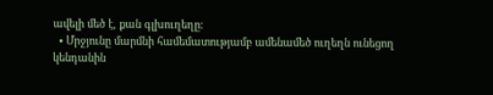ավելի մեծ է, քան գլխուղեղը:
  • Մրջյունը մարմնի համեմատությամբ ամենամեծ ուղեղն ունեցող կենդանին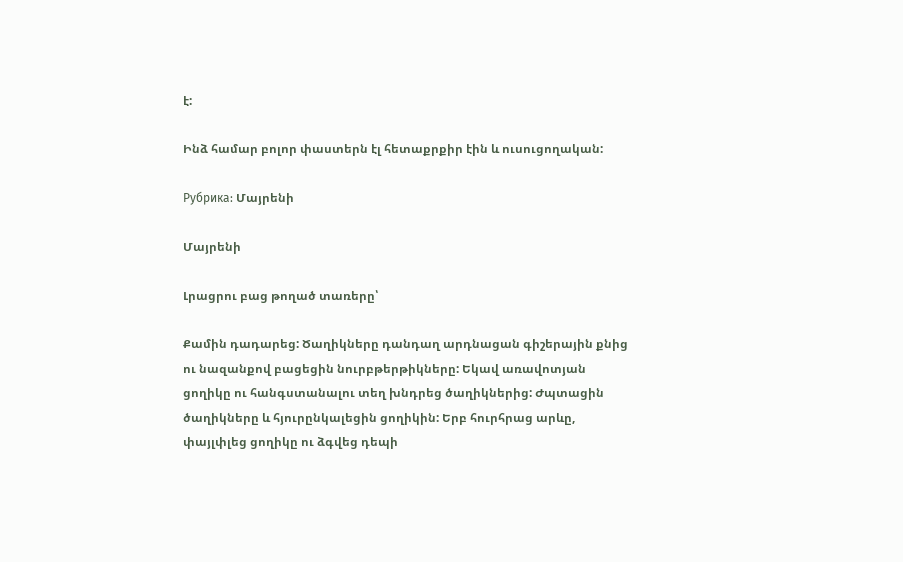է:

Ինձ համար բոլոր փաստերն էլ հետաքրքիր էին և ուսուցողական:

Рубрика: Մայրենի

Մայրենի

Լրացրու բաց թողած տառերը՝

Քամին դադարեց: Ծաղիկները դանդաղ արդնացան գիշերային քնից
ու նազանքով բացեցին նուրբթերթիկները: Եկավ առավոտյան
ցողիկը ու հանգստանալու տեղ խնդրեց ծաղիկներից: Ժպտացին
ծաղիկները և հյուրընկալեցին ցողիկին: Երբ հուրհրաց արևը,
փայլփլեց ցողիկը ու ձգվեց դեպի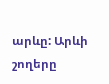արևը: Արևի շողերը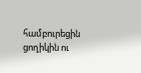համբուրեցին
ցողիկին ու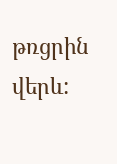թռցրին վերև: